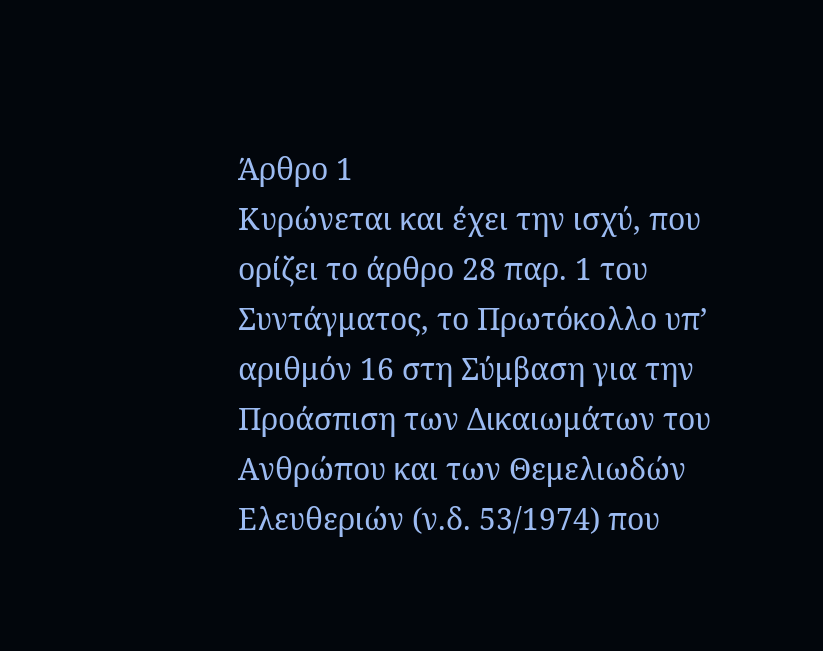Άρθρο 1
Κυρώνεται και έχει την ισχύ, που ορίζει το άρθρο 28 παρ. 1 του Συντάγματος, το Πρωτόκολλο υπ’ αριθμόν 16 στη Σύμβαση για την Προάσπιση των Δικαιωμάτων του Ανθρώπου και των Θεμελιωδών Ελευθεριών (ν.δ. 53/1974) που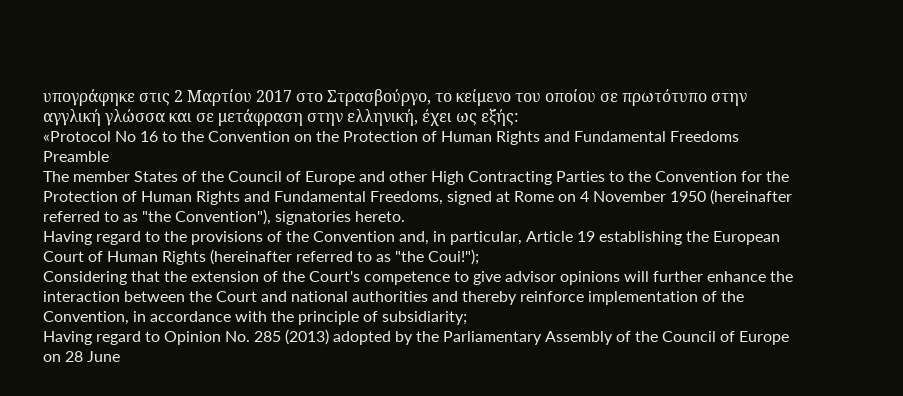υπογράφηκε στις 2 Μαρτίου 2017 στο Στρασβούργο, το κείμενο του οποίου σε πρωτότυπο στην αγγλική γλώσσα και σε μετάφραση στην ελληνική, έχει ως εξής:
«Protocol No 16 to the Convention on the Protection of Human Rights and Fundamental Freedoms
Preamble
The member States of the Council of Europe and other High Contracting Parties to the Convention for the Protection of Human Rights and Fundamental Freedoms, signed at Rome on 4 November 1950 (hereinafter referred to as "the Convention"), signatories hereto.
Having regard to the provisions of the Convention and, in particular, Article 19 establishing the European Court of Human Rights (hereinafter referred to as "the Coui!");
Considering that the extension of the Court's competence to give advisor opinions will further enhance the interaction between the Court and national authorities and thereby reinforce implementation of the Convention, in accordance with the principle of subsidiarity;
Having regard to Opinion No. 285 (2013) adopted by the Parliamentary Assembly of the Council of Europe on 28 June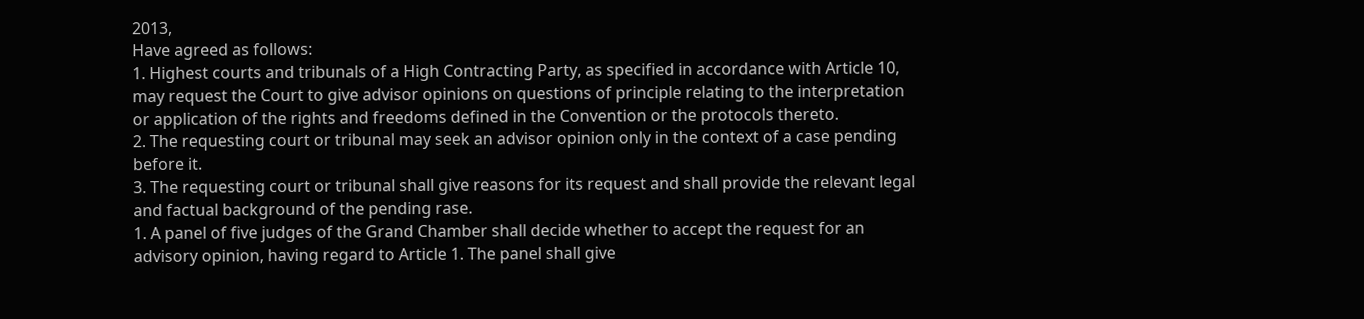2013,
Have agreed as follows:
1. Highest courts and tribunals of a High Contracting Party, as specified in accordance with Article 10, may request the Court to give advisor opinions on questions of principle relating to the interpretation or application of the rights and freedoms defined in the Convention or the protocols thereto.
2. The requesting court or tribunal may seek an advisor opinion only in the context of a case pending before it.
3. The requesting court or tribunal shall give reasons for its request and shall provide the relevant legal and factual background of the pending rase.
1. A panel of five judges of the Grand Chamber shall decide whether to accept the request for an advisory opinion, having regard to Article 1. The panel shall give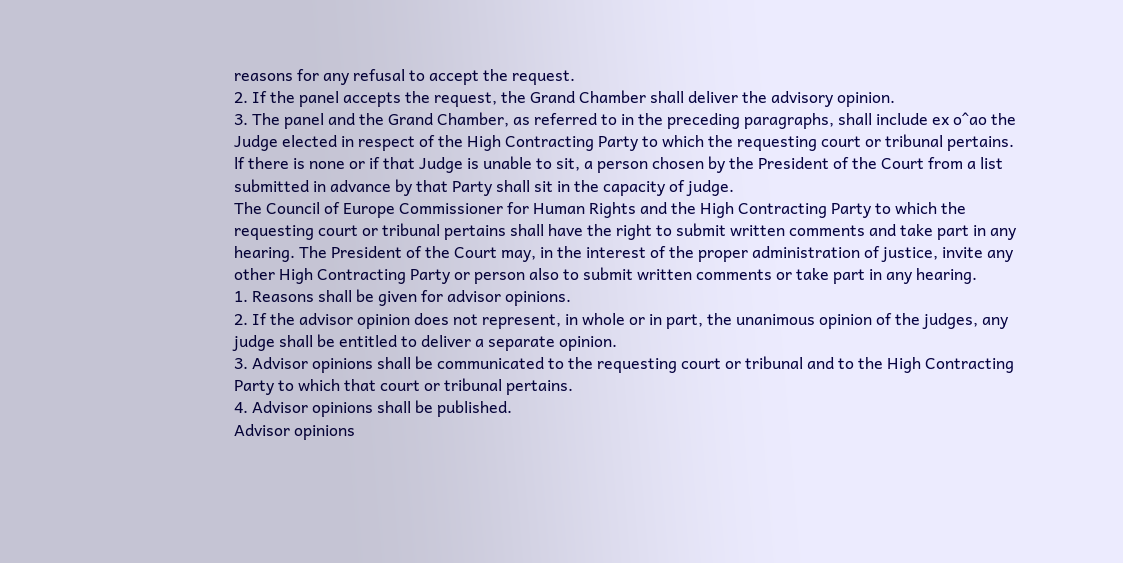reasons for any refusal to accept the request.
2. If the panel accepts the request, the Grand Chamber shall deliver the advisory opinion.
3. The panel and the Grand Chamber, as referred to in the preceding paragraphs, shall include ex o^ao the Judge elected in respect of the High Contracting Party to which the requesting court or tribunal pertains. lf there is none or if that Judge is unable to sit, a person chosen by the President of the Court from a list submitted in advance by that Party shall sit in the capacity of judge.
The Council of Europe Commissioner for Human Rights and the High Contracting Party to which the requesting court or tribunal pertains shall have the right to submit written comments and take part in any hearing. The President of the Court may, in the interest of the proper administration of justice, invite any other High Contracting Party or person also to submit written comments or take part in any hearing.
1. Reasons shall be given for advisor opinions.
2. If the advisor opinion does not represent, in whole or in part, the unanimous opinion of the judges, any judge shall be entitled to deliver a separate opinion.
3. Advisor opinions shall be communicated to the requesting court or tribunal and to the High Contracting Party to which that court or tribunal pertains.
4. Advisor opinions shall be published.
Advisor opinions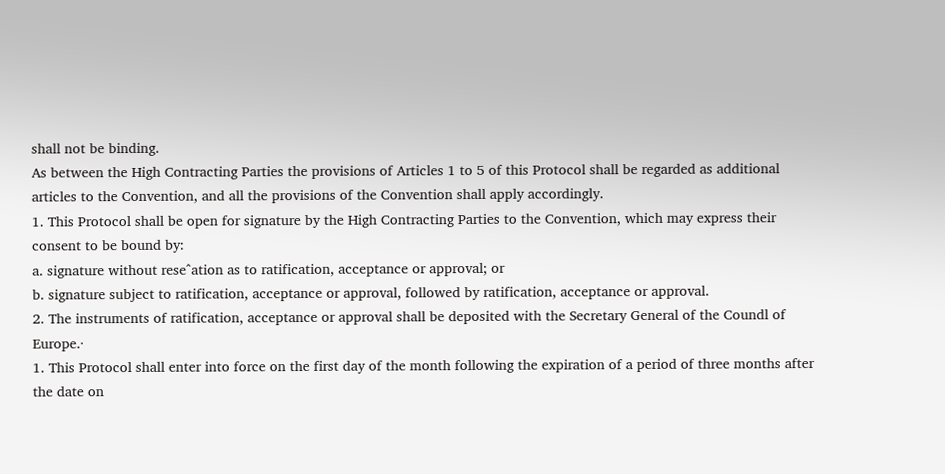shall not be binding.
As between the High Contracting Parties the provisions of Articles 1 to 5 of this Protocol shall be regarded as additional articles to the Convention, and all the provisions of the Convention shall apply accordingly.
1. This Protocol shall be open for signature by the High Contracting Parties to the Convention, which may express their consent to be bound by:
a. signature without rese^ation as to ratification, acceptance or approval; or
b. signature subject to ratification, acceptance or approval, followed by ratification, acceptance or approval.
2. The instruments of ratification, acceptance or approval shall be deposited with the Secretary General of the Coundl of Europe.·
1. This Protocol shall enter into force on the first day of the month following the expiration of a period of three months after the date on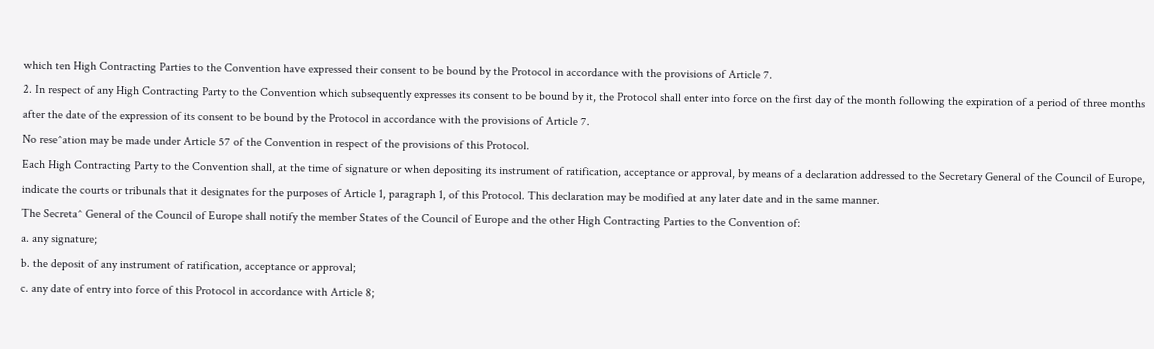which ten High Contracting Parties to the Convention have expressed their consent to be bound by the Protocol in accordance with the provisions of Article 7.
2. In respect of any High Contracting Party to the Convention which subsequently expresses its consent to be bound by it, the Protocol shall enter into force on the first day of the month following the expiration of a period of three months after the date of the expression of its consent to be bound by the Protocol in accordance with the provisions of Article 7.
No rese^ation may be made under Article 57 of the Convention in respect of the provisions of this Protocol.
Each High Contracting Party to the Convention shall, at the time of signature or when depositing its instrument of ratification, acceptance or approval, by means of a declaration addressed to the Secretary General of the Council of Europe, indicate the courts or tribunals that it designates for the purposes of Article 1, paragraph 1, of this Protocol. This declaration may be modified at any later date and in the same manner.
The Secreta^ General of the Council of Europe shall notify the member States of the Council of Europe and the other High Contracting Parties to the Convention of:
a. any signature;
b. the deposit of any instrument of ratification, acceptance or approval;
c. any date of entry into force of this Protocol in accordance with Article 8;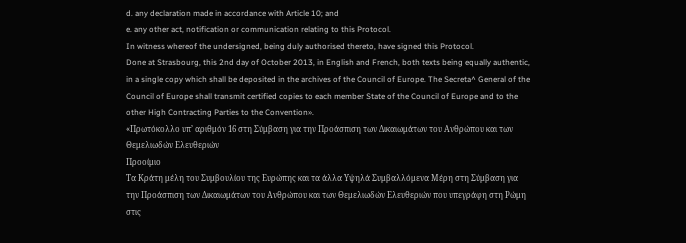d. any declaration made in accordance with Article 10; and
e. any other act, notification or communication relating to this Protocol.
In witness whereof the undersigned, being duly authorised thereto, have signed this Protocol.
Done at Strasbourg, this 2nd day of October 2013, in English and French, both texts being equally authentic, in a single copy which shall be deposited in the archives of the Council of Europe. The Secreta^ General of the Council of Europe shall transmit certified copies to each member State of the Council of Europe and to the other High Contracting Parties to the Convention».
«Πρωτόκολλο υπ’ αριθμόν 16 στη Σύμβαση για την Προάσπιση των Δικαιωμάτων του Ανθρώπου και των Θεμελιωδών Ελευθεριών
Προοίμιο
Τα Κράτη μέλη του Συμβουλίου της Ευρώπης και τα άλλα Υψηλά Συμβαλλόμενα Μέρη στη Σύμβαση για την Προάσπιση των Δικαιωμάτων του Ανθρώπου και των Θεμελιωδών Ελευθεριών που υπεγράφη στη Ρώμη στις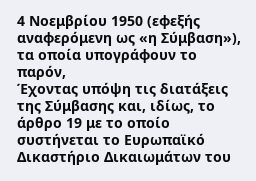4 Νοεμβρίου 1950 (εφεξής αναφερόμενη ως «η Σύμβαση»), τα οποία υπογράφουν το παρόν,
Έχοντας υπόψη τις διατάξεις της Σύμβασης και, ιδίως, το άρθρο 19 με το οποίο συστήνεται το Ευρωπαϊκό Δικαστήριο Δικαιωμάτων του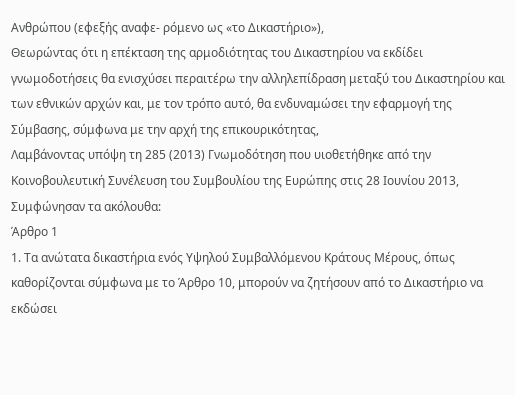Ανθρώπου (εφεξής αναφε- ρόμενο ως «το Δικαστήριο»),
Θεωρώντας ότι η επέκταση της αρμοδιότητας του Δικαστηρίου να εκδίδει γνωμοδοτήσεις θα ενισχύσει περαιτέρω την αλληλεπίδραση μεταξύ του Δικαστηρίου και των εθνικών αρχών και, με τον τρόπο αυτό, θα ενδυναμώσει την εφαρμογή της Σύμβασης, σύμφωνα με την αρχή της επικουρικότητας,
Λαμβάνοντας υπόψη τη 285 (2013) Γνωμοδότηση που υιοθετήθηκε από την Κοινοβουλευτική Συνέλευση του Συμβουλίου της Ευρώπης στις 28 Ιουνίου 2013,
Συμφώνησαν τα ακόλουθα:
Άρθρο 1
1. Τα ανώτατα δικαστήρια ενός Υψηλού Συμβαλλόμενου Κράτους Μέρους, όπως καθορίζονται σύμφωνα με το Άρθρο 10, μπορούν να ζητήσουν από το Δικαστήριο να εκδώσει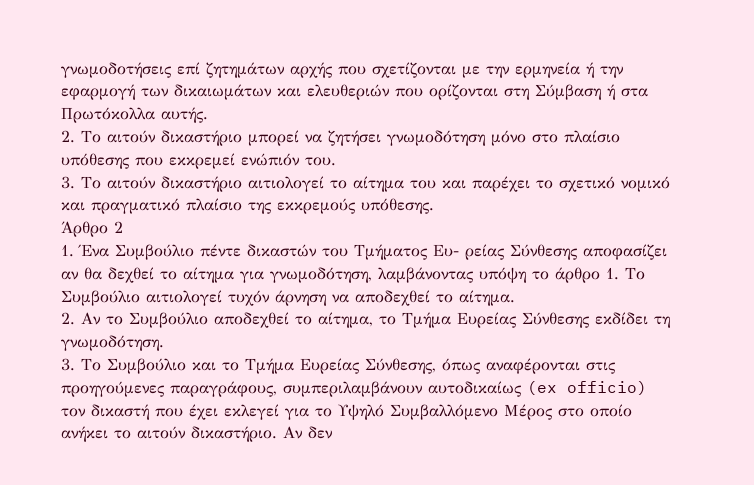γνωμοδοτήσεις επί ζητημάτων αρχής που σχετίζονται με την ερμηνεία ή την εφαρμογή των δικαιωμάτων και ελευθεριών που ορίζονται στη Σύμβαση ή στα Πρωτόκολλα αυτής.
2. Το αιτούν δικαστήριο μπορεί να ζητήσει γνωμοδότηση μόνο στο πλαίσιο υπόθεσης που εκκρεμεί ενώπιόν του.
3. Το αιτούν δικαστήριο αιτιολογεί το αίτημα του και παρέχει το σχετικό νομικό και πραγματικό πλαίσιο της εκκρεμούς υπόθεσης.
Άρθρο 2
1. Ένα Συμβούλιο πέντε δικαστών του Τμήματος Ευ- ρείας Σύνθεσης αποφασίζει αν θα δεχθεί το αίτημα για γνωμοδότηση, λαμβάνοντας υπόψη το άρθρο 1. Το Συμβούλιο αιτιολογεί τυχόν άρνηση να αποδεχθεί το αίτημα.
2. Αν το Συμβούλιο αποδεχθεί το αίτημα, το Τμήμα Ευρείας Σύνθεσης εκδίδει τη γνωμοδότηση.
3. Το Συμβούλιο και το Τμήμα Ευρείας Σύνθεσης, όπως αναφέρονται στις προηγούμενες παραγράφους, συμπεριλαμβάνουν αυτοδικαίως (ex officio) τον δικαστή που έχει εκλεγεί για το Υψηλό Συμβαλλόμενο Μέρος στο οποίο ανήκει το αιτούν δικαστήριο. Αν δεν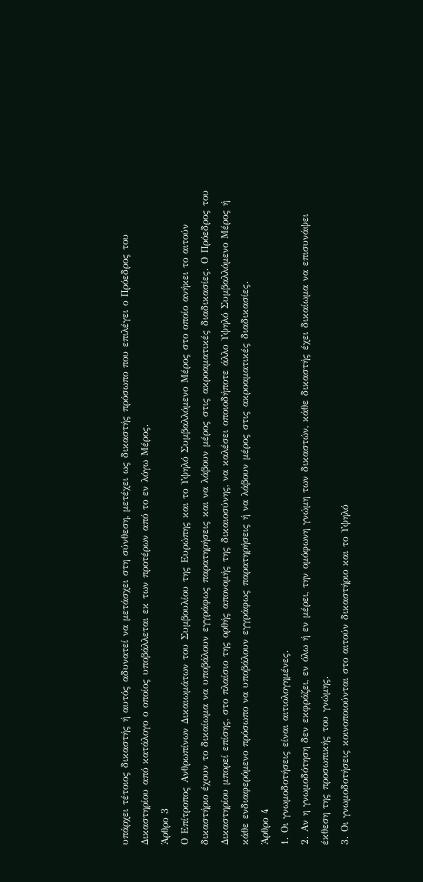υπάρχει τέτοιος δικαστής ή αυτός αδυνατεί να μετάσχει στη σύνθεση, μετέχει ως δικαστής πρόσωπο που επιλέγει ο Πρόεδρος του Δικαστηρίου από κατάλογο ο οποίος υποβάλλεται εκ των προτέρων από το εν λόγω Μέρος.
Άρθρο 3
Ο Επίτροπος Ανθρωπίνων Δικαιωμάτων του Συμβουλίου της Ευρώπης και το Υψηλό Συμβαλλόμενο Μέρος στο οποίο ανήκει το αιτούν δικαστήριο έχουν το δικαίωμα να υποβάλουν εγγράφως παρατηρήσεις και να λάβουν μέρος στις ακροαματικές διαδικασίες. Ο Πρόεδρος του Δικαστηρίου μπορεί επίσης, στο πλαίσιο της ορθής απονομής της δικαιοσύνης, να καλέσει οποιοδήποτε άλλο Υψηλό Συμβαλλόμενο Μέρος ή κάθε ενδιαφερόμενο πρόσωπο να υποβάλουν εγγράφως παρατηρήσεις ή να λάβουν μέρος στις ακροαματικές διαδικασίες.
Άρθρο 4
1. Οι γνωμοδοτήσεις είναι αιτιολογημένες.
2. Αν η γνωμοδότηση δεν εκφράζει, εν όλω ή εν μέρει, την ομόφωνη γνώμη των δικαστών, κάθε δικαστής έχει δικαίωμα να επισυνάψει έκθεση της προσωπικής του γνώμης.
3. Οι γνωμοδοτήσεις κοινοποιούνται στο αιτούν δικαστήριο και το Υψηλό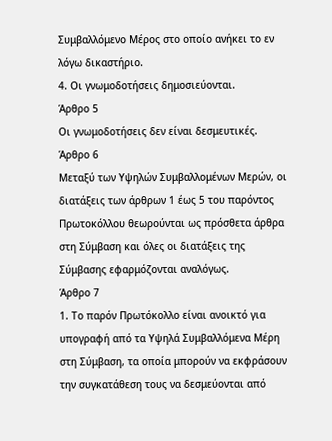Συμβαλλόμενο Μέρος στο οποίο ανήκει το εν λόγω δικαστήριο.
4. Οι γνωμοδοτήσεις δημοσιεύονται.
Άρθρο 5
Οι γνωμοδοτήσεις δεν είναι δεσμευτικές.
Άρθρο 6
Μεταξύ των Υψηλών Συμβαλλομένων Μερών, οι διατάξεις των άρθρων 1 έως 5 του παρόντος Πρωτοκόλλου θεωρούνται ως πρόσθετα άρθρα στη Σύμβαση και όλες οι διατάξεις της Σύμβασης εφαρμόζονται αναλόγως.
Άρθρο 7
1. Το παρόν Πρωτόκολλο είναι ανοικτό για υπογραφή από τα Υψηλά Συμβαλλόμενα Μέρη στη Σύμβαση, τα οποία μπορούν να εκφράσουν την συγκατάθεση τους να δεσμεύονται από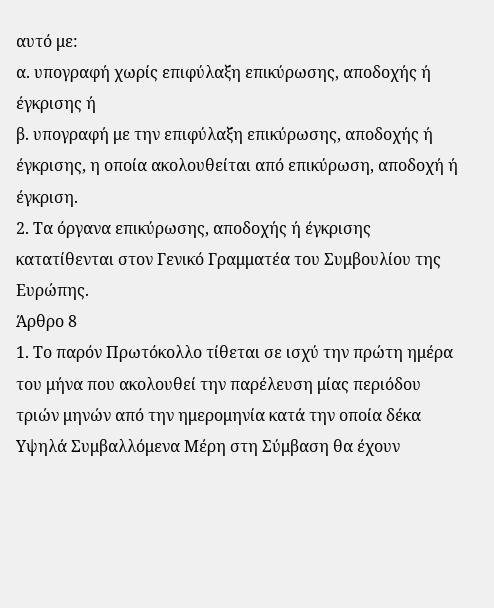αυτό με:
α. υπογραφή χωρίς επιφύλαξη επικύρωσης, αποδοχής ή έγκρισης ή
β. υπογραφή με την επιφύλαξη επικύρωσης, αποδοχής ή έγκρισης, η οποία ακολουθείται από επικύρωση, αποδοχή ή έγκριση.
2. Τα όργανα επικύρωσης, αποδοχής ή έγκρισης κατατίθενται στον Γενικό Γραμματέα του Συμβουλίου της Ευρώπης.
Άρθρο 8
1. Το παρόν Πρωτόκολλο τίθεται σε ισχύ την πρώτη ημέρα του μήνα που ακολουθεί την παρέλευση μίας περιόδου τριών μηνών από την ημερομηνία κατά την οποία δέκα Υψηλά Συμβαλλόμενα Μέρη στη Σύμβαση θα έχουν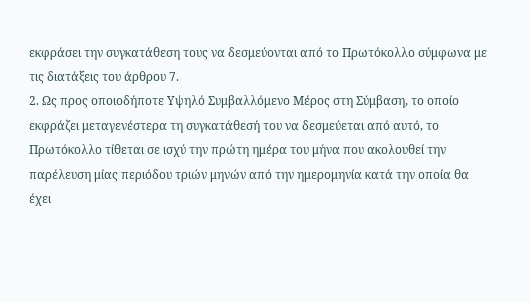εκφράσει την συγκατάθεση τους να δεσμεύονται από το Πρωτόκολλο σύμφωνα με τις διατάξεις του άρθρου 7.
2. Ως προς οποιοδήποτε Υψηλό Συμβαλλόμενο Μέρος στη Σύμβαση, το οποίο εκφράζει μεταγενέστερα τη συγκατάθεσή του να δεσμεύεται από αυτό, το Πρωτόκολλο τίθεται σε ισχύ την πρώτη ημέρα του μήνα που ακολουθεί την παρέλευση μίας περιόδου τριών μηνών από την ημερομηνία κατά την οποία θα έχει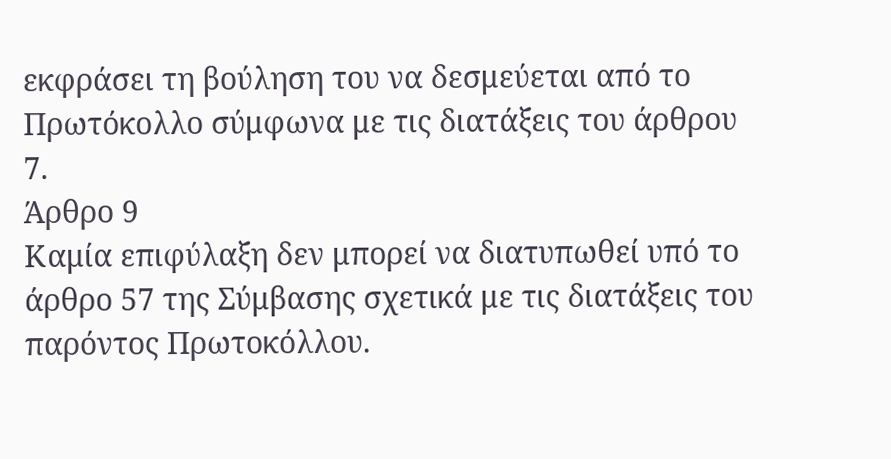εκφράσει τη βούληση του να δεσμεύεται από το Πρωτόκολλο σύμφωνα με τις διατάξεις του άρθρου 7.
Άρθρο 9
Καμία επιφύλαξη δεν μπορεί να διατυπωθεί υπό το άρθρο 57 της Σύμβασης σχετικά με τις διατάξεις του παρόντος Πρωτοκόλλου.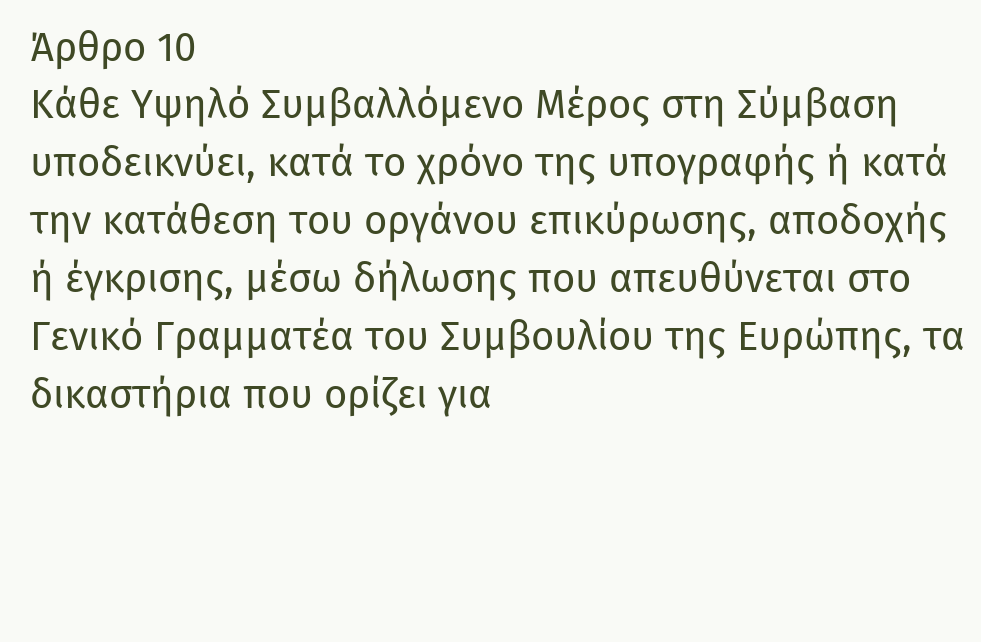Άρθρο 10
Κάθε Υψηλό Συμβαλλόμενο Μέρος στη Σύμβαση υποδεικνύει, κατά το χρόνο της υπογραφής ή κατά την κατάθεση του οργάνου επικύρωσης, αποδοχής ή έγκρισης, μέσω δήλωσης που απευθύνεται στο Γενικό Γραμματέα του Συμβουλίου της Ευρώπης, τα δικαστήρια που ορίζει για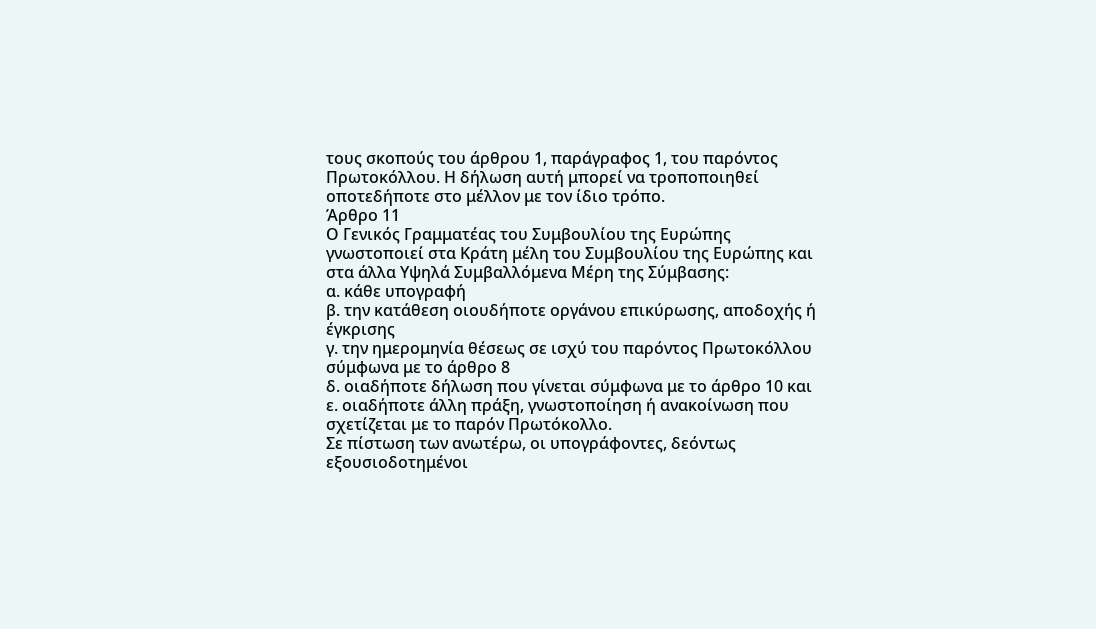τους σκοπούς του άρθρου 1, παράγραφος 1, του παρόντος Πρωτοκόλλου. Η δήλωση αυτή μπορεί να τροποποιηθεί οποτεδήποτε στο μέλλον με τον ίδιο τρόπο.
Άρθρο 11
Ο Γενικός Γραμματέας του Συμβουλίου της Ευρώπης γνωστοποιεί στα Κράτη μέλη του Συμβουλίου της Ευρώπης και στα άλλα Υψηλά Συμβαλλόμενα Μέρη της Σύμβασης:
α. κάθε υπογραφή
β. την κατάθεση οιουδήποτε οργάνου επικύρωσης, αποδοχής ή έγκρισης
γ. την ημερομηνία θέσεως σε ισχύ του παρόντος Πρωτοκόλλου σύμφωνα με το άρθρο 8
δ. οιαδήποτε δήλωση που γίνεται σύμφωνα με το άρθρο 10 και
ε. οιαδήποτε άλλη πράξη, γνωστοποίηση ή ανακοίνωση που σχετίζεται με το παρόν Πρωτόκολλο.
Σε πίστωση των ανωτέρω, οι υπογράφοντες, δεόντως εξουσιοδοτημένοι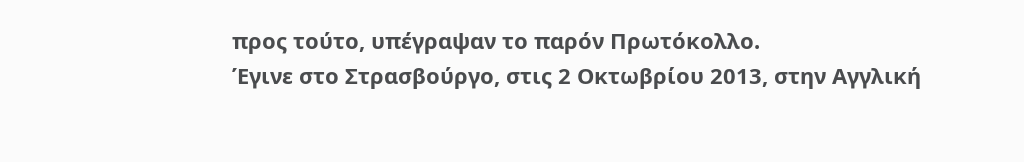προς τούτο, υπέγραψαν το παρόν Πρωτόκολλο.
Έγινε στο Στρασβούργο, στις 2 Οκτωβρίου 2013, στην Αγγλική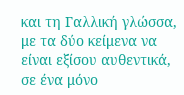και τη Γαλλική γλώσσα, με τα δύο κείμενα να είναι εξίσου αυθεντικά, σε ένα μόνο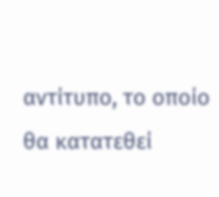αντίτυπο, το οποίο θα κατατεθεί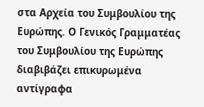στα Αρχεία του Συμβουλίου της Ευρώπης. Ο Γενικός Γραμματέας του Συμβουλίου της Ευρώπης διαβιβάζει επικυρωμένα αντίγραφα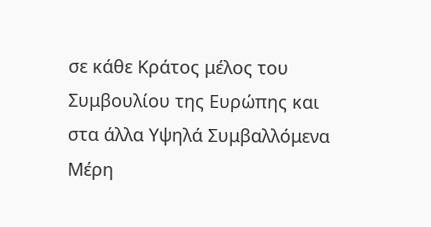σε κάθε Κράτος μέλος του Συμβουλίου της Ευρώπης και στα άλλα Υψηλά Συμβαλλόμενα Μέρη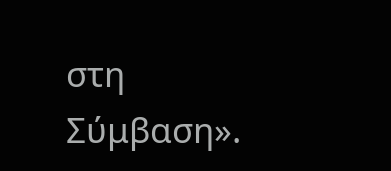στη Σύμβαση».